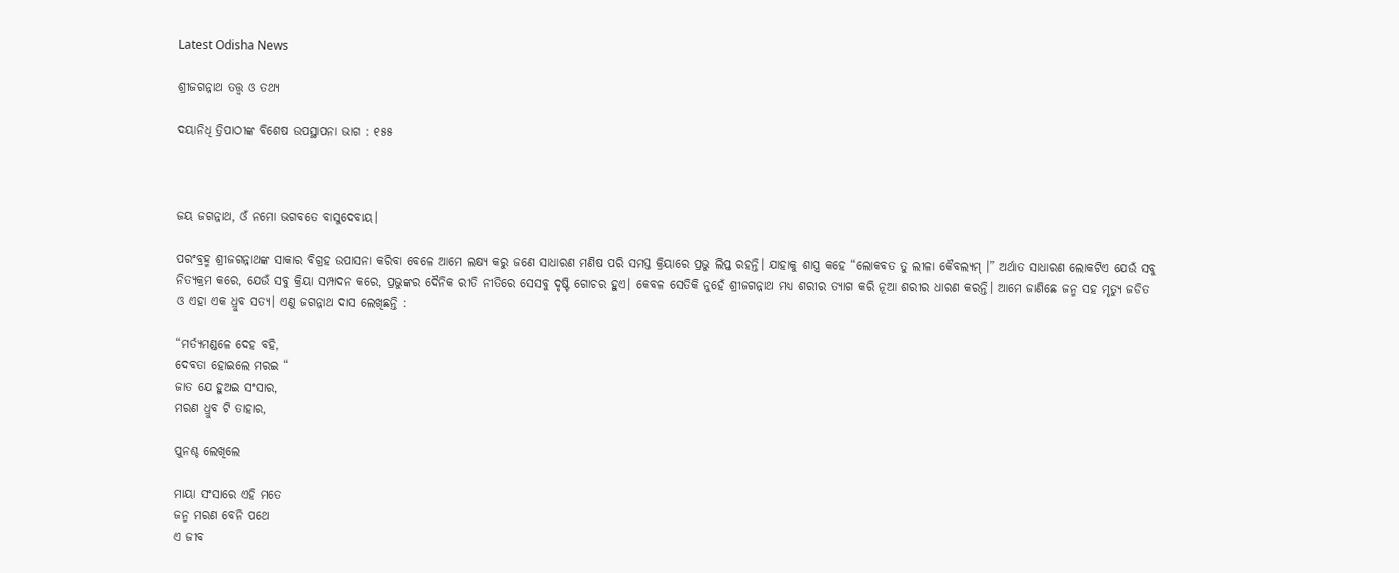Latest Odisha News

ଶ୍ରୀଜଗନ୍ନାଥ ତତ୍ତ୍ୱ ଓ ତଥ୍ୟ

ଦୟାନିଧି ତ୍ରିପାଠୀଙ୍କ ବିଶେଷ ଉପସ୍ଥାପନା ଭାଗ : ୧୫୫



ଜୟ ଜଗନ୍ନାଥ, ଓଁ ନମୋ ଭଗବତେ ବାସୁଦେବାୟ।

ପରଂବ୍ରହ୍ମ ଶ୍ରୀଜଗନ୍ନାଥଙ୍କ ସାକାର ବିଗ୍ରହ ଉପାସନା କରିବା ବେଳେ ଆମେ ଲକ୍ଷ୍ୟ କରୁ ଜଣେ ସାଧାରଣ ମଣିଷ ପରି ସମସ୍ତ କ୍ରିୟାରେ ପ୍ରଭୁ ଲିପ୍ତ ରହନ୍ତି। ଯାହାକୁ ଶାସ୍ତ୍ର କହେ “ଲୋକବତ ତୁ ଲୀଳା କୈବଲ୍ୟମ୍ ।” ଅର୍ଥାତ ସାଧାରଣ ଲୋକଟିଏ ଯେଉଁ ସବୁ ନିତ୍ୟକ୍ରମ କରେ, ଯେଉଁ ସବୁ କ୍ରିୟା ସମ୍ପାଦନ କରେ, ପ୍ରଭୁଙ୍କର ଦୈନିକ ରୀତି ନୀତିରେ ସେସବୁ ଦୃଷ୍ଟି ଗୋଚର ହୁଏ। କେବଳ ସେତିକି ନୁହେଁ ଶ୍ରୀଜଗନ୍ନାଥ ମଧ୍ୟ ଶରୀର ତ୍ୟାଗ କରି ନୂଆ ଶରୀର ଧାରଣ କରନ୍ତି। ଆମେ ଜାଣିଛେ ଜନ୍ମ ସହ ମୃତ୍ୟୁ ଜଡିତ ଓ ଏହା ଏକ ଧ୍ରୁବ ସତ୍ୟ। ଏଣୁ ଜଗନ୍ନାଥ ଦାସ ଲେଖିଛନ୍ତି :

“ମର୍ତ୍ୟମଣ୍ଡଳେ ଦେହ ବହି,
ଦେବତା ହୋଇଲେ ମରଇ “
ଜାତ ଯେ ହୁଅଇ ସଂସାର,
ମରଣ ଧ୍ରୁବ ଟି ତାହାର,

ପୁନଶ୍ଚ ଲେଖିଲେ

ମାୟା ସଂସାରେ ଏହି ମତେ
ଜନ୍ମ ମରଣ ବେନି ପଥେ
ଏ ଜୀବ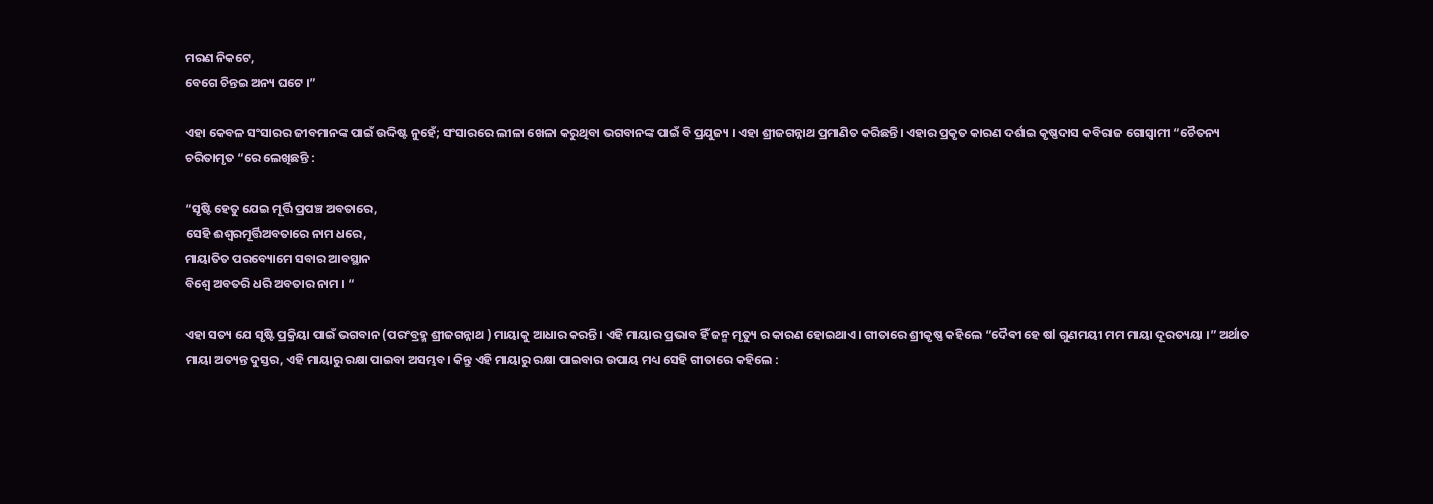ମରଣ ନିକଟେ,
ବେଗେ ଚିନ୍ତଇ ଅନ୍ୟ ଘଟେ ।”

ଏହା କେବଳ ସଂସାରର ଜୀବମାନଙ୍କ ପାଇଁ ଉଦ୍ଦିଷ୍ଟ ନୁହେଁ; ସଂସାରରେ ଲୀଳା ଖେଳା କରୁଥିବା ଭଗବାନଙ୍କ ପାଇଁ ବି ପ୍ରଯୁଜ୍ୟ । ଏହା ଶ୍ରୀଜଗନ୍ନାଥ ପ୍ରମାଣିତ କରିଛନ୍ତି। ଏହାର ପ୍ରକୃତ କାରଣ ଦର୍ଶାଇ କୃଷ୍ଣଦାସ କବିରାଜ ଗୋସ୍ୱାମୀ “ଚୈତନ୍ୟ ଚରିତାମୃତ “ରେ ଲେଖିଛନ୍ତି :

“ସୃଷ୍ଟି ହେତୁ ଯେଇ ମୂର୍ତ୍ତି ପ୍ରପଞ୍ଚ ଅବତାରେ,
ସେହି ଈଶ୍ୱରମୂର୍ତ୍ତିଅବତାରେ ନାମ ଧରେ,
ମାୟାତିତ ପରବ୍ୟୋମେ ସବାର ଆବସ୍ଥାନ
ବିଶ୍ୱେ ଅବତରି ଧରି ଅବତାର ନାମ । “

ଏହା ସତ୍ୟ ଯେ ସୃଷ୍ଟି ପ୍ରକ୍ରିୟା ପାଇଁ ଭଗବାନ (ପରଂବ୍ରହ୍ମ ଶ୍ରୀଜଗନ୍ନାଥ ) ମାୟାକୁ ଆଧାର କରନ୍ତି। ଏହି ମାୟାର ପ୍ରଭାବ ହିଁ ଜନ୍ମ ମୃତ୍ୟୁ ର କାରଣ ହୋଇଥାଏ। ଗୀତାରେ ଶ୍ରୀକୃଷ୍ଣ କହିଲେ “ଦୈଵୀ ହେ ଷl ଗୁଣମୟୀ ମମ ମାୟା ଦୂରତ୍ୟୟା ।” ଅର୍ଥାତ ମାୟା ଅତ୍ୟନ୍ତ ଦୁସ୍ତର, ଏହି ମାୟାରୁ ରକ୍ଷା ପାଇବା ଅସମ୍ଭବ। କିନ୍ତୁ ଏହି ମାୟାରୁ ରକ୍ଷା ପାଇବାର ଉପାୟ ମଧ୍ୟ ସେହି ଗୀତାରେ କହିଲେ :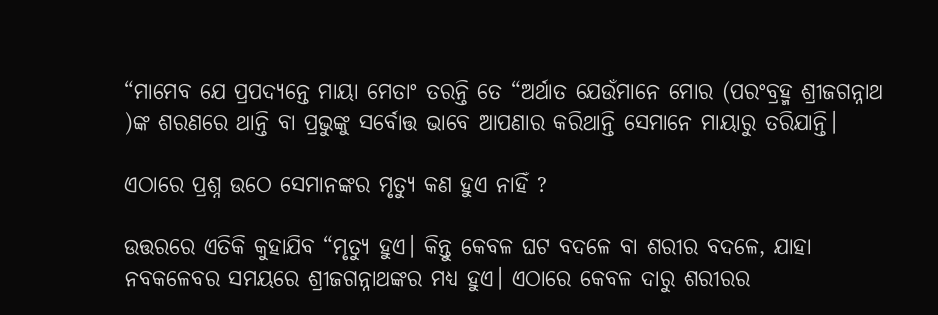“ମାମେବ ଯେ ପ୍ରପଦ୍ୟନ୍ତେ ମାୟା ମେତାଂ ତରନ୍ତି ତେ “ଅର୍ଥାତ ଯେଉଁମାନେ ମୋର (ପରଂବ୍ରହ୍ମ ଶ୍ରୀଜଗନ୍ନାଥ )ଙ୍କ ଶରଣରେ ଥାନ୍ତି ବା ପ୍ରଭୁଙ୍କୁ ସର୍ବୋତ୍ତ ଭାବେ ଆପଣାର କରିଥାନ୍ତି ସେମାନେ ମାୟାରୁ ତରିଯାନ୍ତି।

ଏଠାରେ ପ୍ରଶ୍ନ ଉଠେ ସେମାନଙ୍କର ମୃତ୍ୟୁ କଣ ହୁଏ ନାହିଁ ?

ଉତ୍ତରରେ ଏତିକି କୁହାଯିବ “ମୃତ୍ୟୁ ହୁଏ। କିନ୍ତୁ କେବଳ ଘଟ ବଦଳେ ବା ଶରୀର ବଦଳେ, ଯାହା ନବକଳେବର ସମୟରେ ଶ୍ରୀଜଗନ୍ନାଥଙ୍କର ମଧ୍ୟ ହୁଏ। ଏଠାରେ କେବଳ ଦାରୁ ଶରୀରର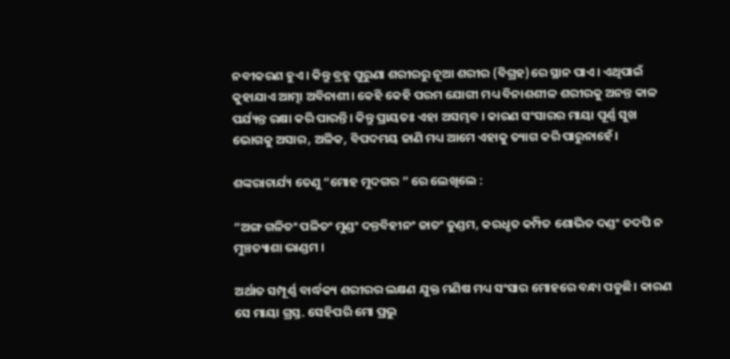ନବୀକରଣ ହୁଏ। କିନ୍ତୁ ବ୍ରହ୍ମ ପୁରୁଣା ଶରୀରରୁ ନୂଆ ଶରୀର (ବିଗ୍ରହ)ରେ ସ୍ଥାନ ପାଏ। ଏଥିପାଇଁ କୁହାଯାଏ ଆତ୍ମା ଅବିନାଶୀ। କେହି କେହି ପରମ ଯୋଗୀ ମଧ୍ୟ ବିନାଶଶୀଳ ଶରୀରକୁ ଅନନ୍ତ କାଳ ପର୍ଯ୍ୟନ୍ତ ରକ୍ଷା କରି ପାରନ୍ତି। କିନ୍ତୁ ପ୍ରାୟତଃ ଏହା ଅସମ୍ଭବ । କାରଣ ସଂସାରର ମାୟା ପୂର୍ଣ୍ଣ ସୁଖ ଭୋଗକୁ ଅସାର, ଅଳିକ, ବିପଦମୟ ଜାଣି ମଧ୍ୟ ଆମେ ଏହାକୁ ତ୍ୟାଗ କରି ପାରୁନାହେଁ।

ଶଙ୍କରାଚାର୍ଯ୍ୟ ତେଣୁ “ମୋହ ମୁଦଗର ” ରେ ଲେଖିଲେ :

“ଅଙ୍ଗ ଗଳିତଂ ପଳିତଂ ମୁଣ୍ଡଂ ଦନ୍ତବିହୀନଂ ଜାତଂ ତୁଣ୍ଡମ, କରଧୃତ କମ୍ପିତ ଶୋଭିତ ଦଣ୍ଡଂ ତଦପି ନ ମୁଞ୍ଚତ୍ୟାଶା ଭାଣ୍ଡମ ।

ଅର୍ଥାତ ସମ୍ପୂର୍ଣ୍ଣ ବାର୍ଦ୍ଧକ୍ୟ ଶରୀରର ଲକ୍ଷଣ ଯୁକ୍ତ ମଣିଷ ମଧ୍ୟ ସଂସାର ମୋହରେ ବନ୍ଧା ପଡୁଛି। କାରଣ ସେ ମାୟା ଗ୍ରସ୍ତ. ସେହିପରି ମୋ ପ୍ରଭୁ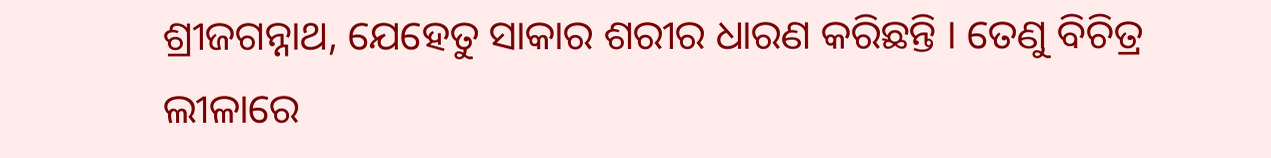ଶ୍ରୀଜଗନ୍ନାଥ, ଯେହେତୁ ସାକାର ଶରୀର ଧାରଣ କରିଛନ୍ତି । ତେଣୁ ବିଚିତ୍ର ଲୀଳାରେ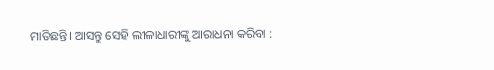ମାତିଛନ୍ତି। ଆସନ୍ତୁ ସେହି ଲୀଳାଧାରୀଙ୍କୁ ଆରାଧନା କରିବା :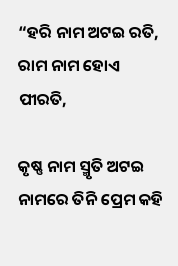“ହରି ନାମ ଅଟଇ ରତି,
ରାମ ନାମ ହୋଏ ପୀରତି,

କୃଷ୍ଣ ନାମ ସ୍ମୃତି ଅଟଇ ନାମରେ ତିନି ପ୍ରେମ କହି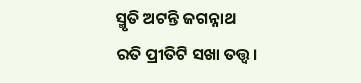ସ୍ମୃତି ଅଟନ୍ତି ଜଗନ୍ନାଥ ରତି ପ୍ରୀତିଟି ସଖା ତତ୍ତ୍ୱ।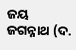ଜୟ ଜଗନ୍ନାଥ (ଦ.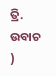ତ୍ରି. ଉବାଚ )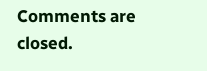Comments are closed.